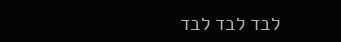לבד לבד לבד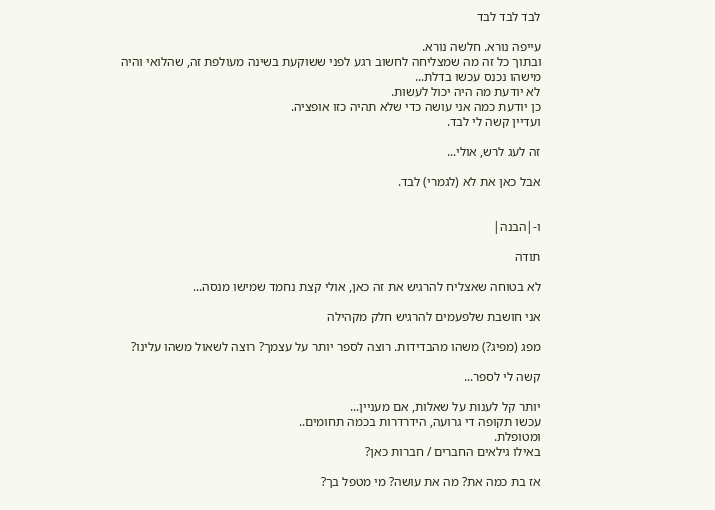לבד לבד לבד

עייפה נורא. חלשה נורא.
ובתוך כל זה מה שמצליחה לחשוב רגע לפני ששוקעת בשינה מעולפת זה, שהלואי והיה מישהו נכנס עכשו בדלת...
לא יודעת מה היה יכול לעשות.
כן יודעת כמה אני עושה כדי שלא תהיה כזו אופציה.
ועדיין קשה לי לבד.

זה לעג לרש, אולי...

אבל כאן את לא (לגמרי) לבד.


ו-|הבנה|

תודה

לא בטוחה שאצליח להרגיש את זה כאן, אולי קצת נחמד שמישו מנסה...

אני חושבת שלפעמים להרגיש חלק מקהילה

מפג (מפיג?) משהו מהבדידות. רוצה לספר יותר על עצמך? רוצה לשאול משהו עלינו?

קשה לי לספר...

יותר קל לענות על שאלות, אם מעניין...
עכשו תקופה די גרועה, הידרדרות בכמה תחומים..
ומטופלת.
באילו גילאים החברים / חברות כאן?

אז בת כמה את? מה את עושה? מי מטפל בך?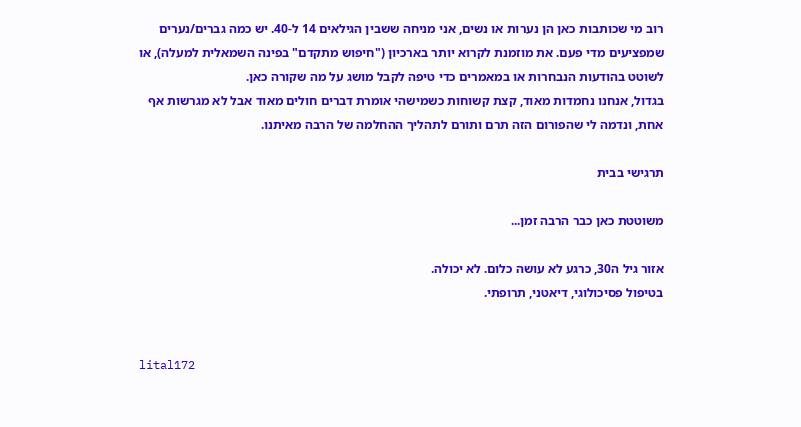רוב מי שכותבות כאן הן נערות או נשים, אני מניחה ששבין הגילאים 14 ל-40. יש כמה גברים/נערים שמפציעים מדי פעם. את מוזמנת לקרוא יותר בארכיון ("חיפוש מתקדם" בפינה השמאלית למעלה), או לשוטט בהודעות הנבחרות או במאמרים כדי טיפה לקבל מושג על מה שקורה כאן.
בגדול, אנחנו נחמדות מאוד, קצת קשוחות כשמישהי אומרת דברים חולים מאוד אבל לא מגרשות אף אחת, ונדמה לי שהפורום הזה תרם ותורם לתהליך ההחלמה של הרבה מאיתנו.

תרגישי בבית

משוטטת כאן כבר הרבה זמן...

אזור גיל ה30, כרגע לא עושה כלום. לא יכולה.
בטיפול פסיכולוגי, דיאטני, תרופתי.


lital172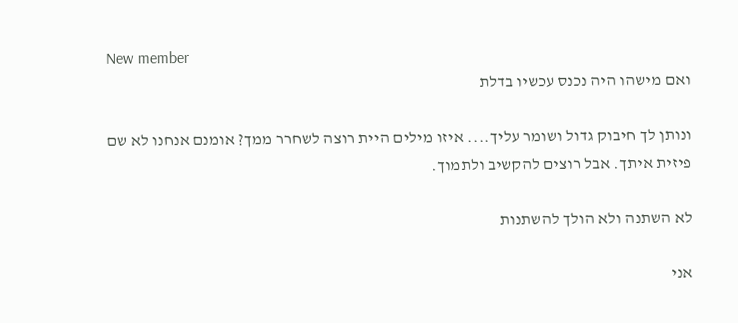New member
ואם מישהו היה נכנס עכשיו בדלת

ונותן לך חיבוק גדול ושומר עליך.... איזו מילים היית רוצה לשחרר ממך? אומנם אנחנו לא שם פיזית איתך. אבל רוצים להקשיב ולתמוך.

לא השתנה ולא הולך להשתנות

אני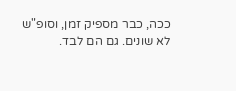ככה, כבר מספיק זמן, וסופ"ש לא שונים. גם הם לבד.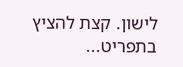לישון. קצת להציץ בתפריט...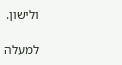ולישון.

למעלה